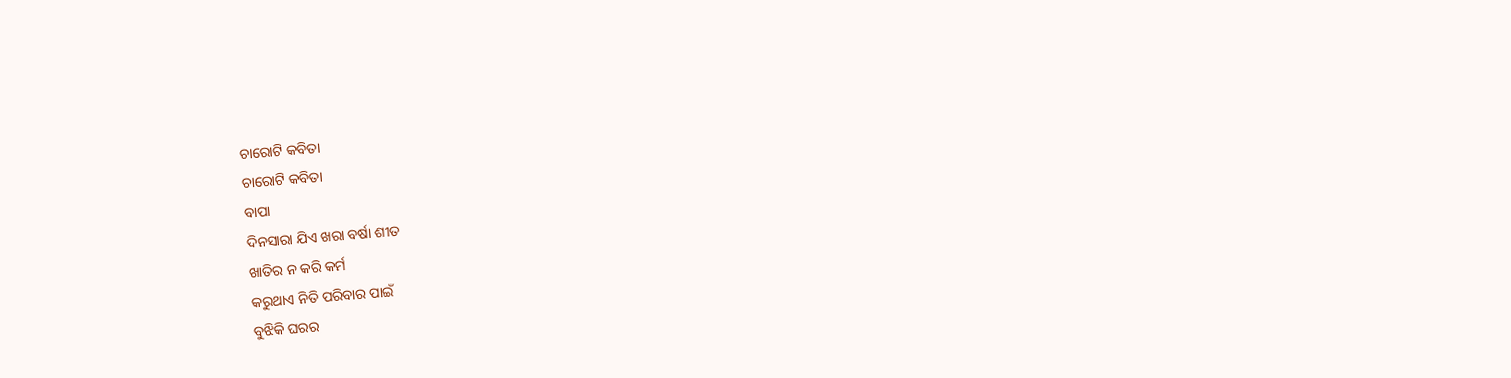ଚାରୋଟି କବିତା
ଚାରୋଟି କବିତା
ବାପା
ଦିନସାରା ଯିଏ ଖରା ବର୍ଷା ଶୀତ
ଖାତିର ନ କରି କର୍ମ
କରୁଥାଏ ନିତି ପରିବାର ପାଇଁ
ବୁଝିକି ଘରର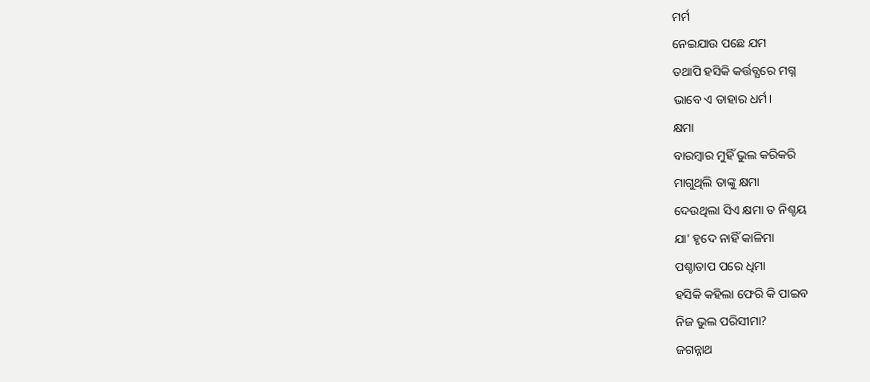ମର୍ମ
ନେଇଯାଉ ପଛେ ଯମ
ତଥାପି ହସିକି କର୍ତ୍ତବ୍ଯରେ ମଗ୍ନ
ଭାବେ ଏ ତାହାର ଧର୍ମ।
କ୍ଷମା
ବାରମ୍ବାର ମୁହିଁ ଭୁଲ କରିକରି
ମାଗୁଥିଲି ତାଙ୍କୁ କ୍ଷମା
ଦେଉଥିଲା ସିଏ କ୍ଷମା ତ ନିଶ୍ଚୟ
ଯା' ହୃଦେ ନାହିଁ କାଳିମା
ପଶ୍ଚାତାପ ପରେ ଧିମା
ହସିକି କହିଲା ଫେରି କି ପାଇବ
ନିଜ ଭୁଲ ପରିସୀମା?
ଜଗନ୍ନାଥ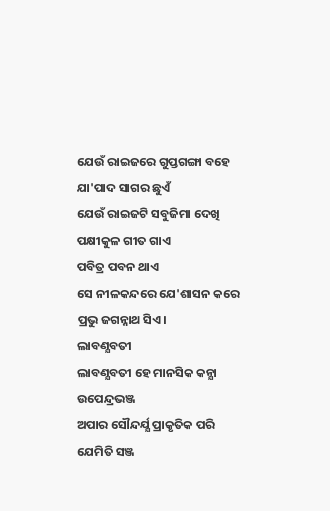ଯେଉଁ ରାଇଜରେ ଗୁପ୍ତଗଙ୍ଗା ବହେ
ଯା'ପାଦ ସାଗର ଛୁଏଁ
ଯେଉଁ ରାଇଜଟି ସବୁଜିମା ଦେଖି
ପକ୍ଷୀକୁଳ ଗୀତ ଗାଏ
ପବିତ୍ର ପବନ ଥାଏ
ସେ ନୀଳକନ୍ଦରେ ଯେ'ଶାସନ କରେ
ପ୍ରଭୁ ଜଗନ୍ନାଥ ସିଏ।
ଲାବଣ୍ଯବତୀ
ଲାବଣ୍ଯବତୀ ହେ ମାନସିକ କନ୍ଯା
ଉପେନ୍ଦ୍ରଭଞ୍ଜ
ଅପାର ସୌନ୍ଦର୍ଯ୍ଯ ପ୍ରାକୃତିକ ପରି
ଯେମିତି ସଞ୍ଜ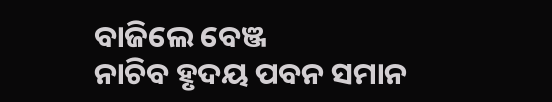ବାଜିଲେ ବେଞ୍ଜ
ନାଚିବ ହୃଦୟ ପବନ ସମାନ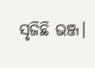ସୃଜିଛି ଭଞ୍ଜ।